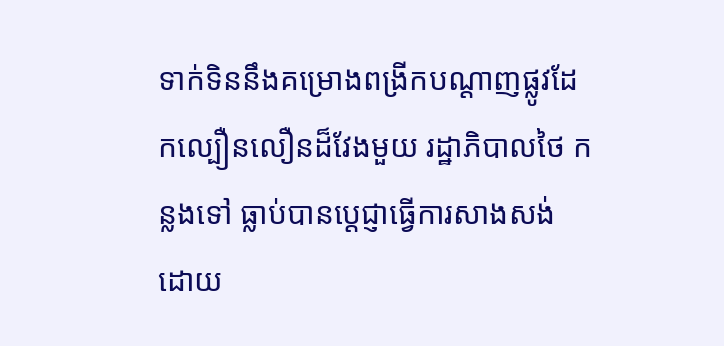ទាក់ទិននឹងគម្រោងពង្រីកបណ្តាញផ្លូវដែកល្បឿនលឿនដ៏វែងមួយ រដ្ឋាភិបាលថៃ កន្លងទៅ ធ្លាប់បានប្តេជ្ញាធ្វើការសាងសង់ ដោយ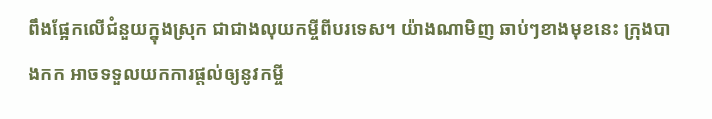ពឹងផ្អែកលើជំនួយក្នុងស្រុក ជាជាងលុយកម្ចីពីបរទេស។ យ៉ាងណាមិញ ឆាប់ៗខាងមុខនេះ ក្រុងបាងកក អាចទទួលយកការផ្តល់ឲ្យនូវកម្ចី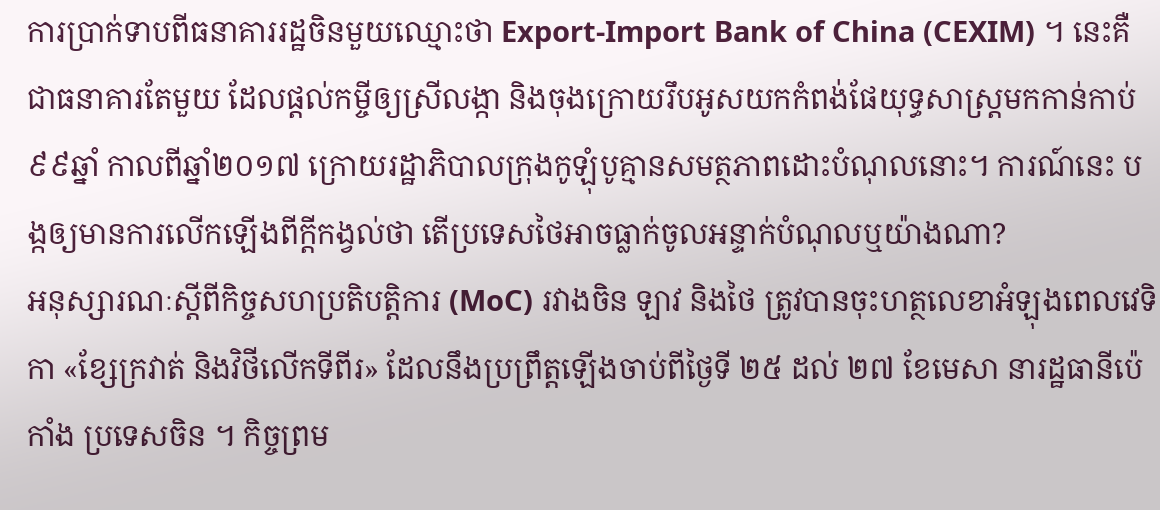ការប្រាក់ទាបពីធនាគាររដ្ឋចិនមួយឈ្មោះថា Export-Import Bank of China (CEXIM) ។ នេះគឺជាធនាគារតែមួយ ដែលផ្តល់កម្ចីឲ្យស្រីលង្កា និងចុងក្រោយរឹបអូសយកកំពង់ផែយុទ្ធសាស្ត្រមកកាន់កាប់៩៩ឆ្នាំ កាលពីឆ្នាំ២០១៧ ក្រោយរដ្ឋាភិបាលក្រុងកូឡុំបូគ្មានសមត្ថភាពដោះបំណុលនោះ។ ការណ៍នេះ បង្កឲ្យមានការលើកឡើងពីក្តីកង្វល់ថា តើប្រទេសថៃអាចធ្លាក់ចូលអន្ទាក់បំណុលឬយ៉ាងណា?
អនុស្សារណៈស្តីពីកិច្ចសហប្រតិបត្តិការ (MoC) រវាងចិន ឡាវ និងថៃ ត្រូវបានចុះហត្ថលេខាអំឡុងពេលវេទិកា «ខ្សែក្រវាត់ និងវិថីលើកទីពីរ» ដែលនឹងប្រព្រឹត្តឡើងចាប់ពីថ្ងៃទី ២៥ ដល់ ២៧ ខែមេសា នារដ្ឋធានីប៉េកាំង ប្រទេសចិន ។ កិច្ចព្រម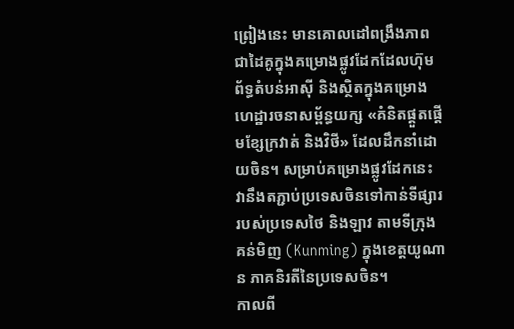ព្រៀងនេះ មានគោលដៅពង្រឹងភាពជាដៃគូក្នុងគម្រោងផ្លូវដែកដែលហ៊ុមព័ទ្ធតំបន់អាស៊ី និងស្ថិតក្នុងគម្រោងហេដ្ឋារចនាសម្ព័ន្ធយក្ស «គំនិតផ្តួតផ្តើមខ្សែក្រវាត់ និងវិថី» ដែលដឹកនាំដោយចិន។ សម្រាប់គម្រោងផ្លូវដែកនេះ វានឹងតភ្ជាប់ប្រទេសចិនទៅកាន់ទីផ្សាររបស់ប្រទេសថៃ និងឡាវ តាមទីក្រុង គន់មិញ (Kunming) ក្នុងខេត្តយូណាន ភាគនិរតីនៃប្រទេសចិន។
កាលពី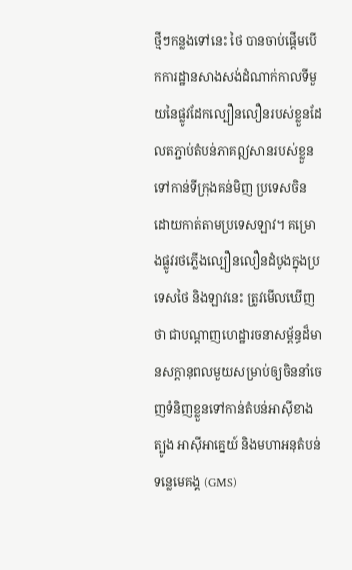ថ្មីៗកន្លងទៅនេះ ថៃ បានចាប់ផ្តើមបើកការដ្ឋានសាងសង់ដំណាក់កាលទីមួយនៃផ្លូវដែកល្បឿនលឿនរបស់ខ្លួនដែលតភ្ជាប់តំបន់ភាគឦសានរបស់ខ្លួនទៅកាន់ទីក្រុងគន់មិញ ប្រទេសចិន ដោយកាត់តាមប្រទេសឡាវ។ គម្រោងផ្លូវរថភ្លើងល្បឿនលឿនដំបូងក្នុងប្រទេសថៃ និងឡាវនេះ ត្រូវមើលឃើញថា ជាបណ្តាញហេដ្ឋារចនាសម្ព័ន្ធដ៏មានសក្តានុពលមួយសម្រាប់ឲ្យចិននាំចេញទំនិញខ្លួនទៅកាន់តំបន់អាស៊ីខាងត្បូង អាស៊ីអាគ្នេយ៍ និងមហាអនុតំបន់ទន្លេមេគង្គ (GMS)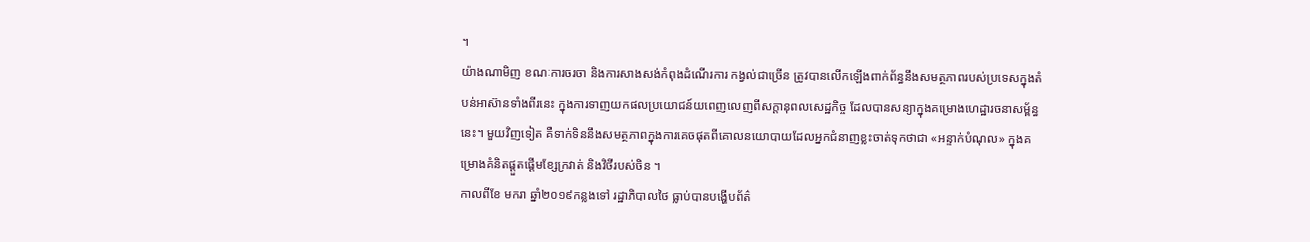។
យ៉ាងណាមិញ ខណៈការចរចា និងការសាងសង់កំពុងដំណើរការ កង្វល់ជាច្រើន ត្រូវបានលើកឡើងពាក់ព័ន្ធនឹងសមត្ថភាពរបស់ប្រទេសក្នុងតំបន់អាស៊ានទាំងពីរនេះ ក្នុងការទាញយកផលប្រយោជន៍យពេញលេញពីសក្តានុពលសេដ្ឋកិច្ច ដែលបានសន្យាក្នុងគម្រោងហេដ្ឋារចនាសម្ព័ន្ធនេះ។ មួយវិញទៀត គឺទាក់ទិននឹងសមត្ថភាពក្នុងការគេចផុតពីគោលនយោបាយដែលអ្នកជំនាញខ្លះចាត់ទុកថាជា «អន្ទាក់បំណុល» ក្នុងគម្រោងគំនិតផ្តួតផ្តើមខ្សែក្រវាត់ និងវិថីរបស់ចិន ។
កាលពីខែ មករា ឆ្នាំ២០១៩កន្លងទៅ រដ្ឋាភិបាលថៃ ធ្លាប់បានបង្ហើបព័ត៌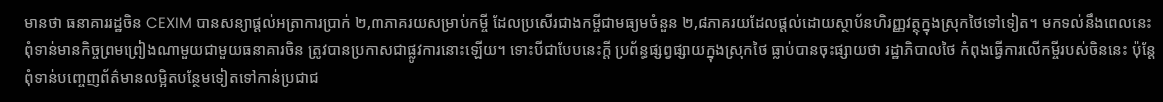មានថា ធនាគាររដ្ឋចិន CEXIM បានសន្យាផ្តល់អត្រាការប្រាក់ ២,៣ភាគរយសម្រាប់កម្ចី ដែលប្រសើរជាងកម្ចីជាមធ្យមចំនួន ២,៨ភាគរយដែលផ្តល់ដោយស្ថាប័នហិរញ្ញវត្ថុក្នុងស្រុកថៃទៅទៀត។ មកទល់នឹងពេលនេះ ពុំទាន់មានកិច្ចព្រមព្រៀងណាមួយជាមួយធនាគារចិន ត្រូវបានប្រកាសជាផ្លូវការនោះឡើយ។ ទោះបីជាបែបនេះក្តី ប្រព័ន្ធផ្សព្វផ្សាយក្នុងស្រុកថៃ ធ្លាប់បានចុះផ្សាយថា រដ្ឋាភិបាលថៃ កំពុងធ្វើការលើកម្ចីរបស់ចិននេះ ប៉ុន្តែពុំទាន់បញ្ចេញព័ត៌មានលម្អិតបន្ថែមទៀតទៅកាន់ប្រជាជ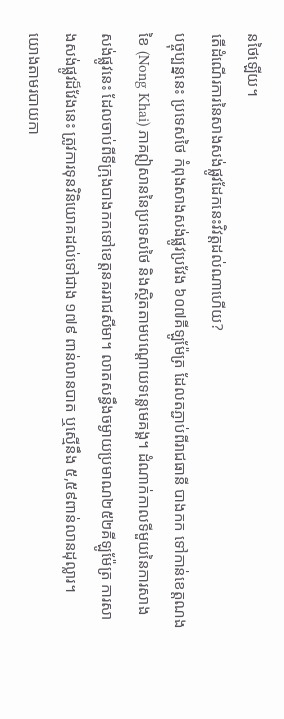នថៃឡើយ។
តើដំណើរការនៃសាងសង់ផ្លូវដែកនេះវិវត្តដល់ណាហើយ?
បច្ចុប្បន្ននេះ ប្រទេសថៃ កំពុងសាងសង់ផ្លូវប្រវែង ៦០៧គីឡូម៉ែត្រ ដែលតភ្ជាប់ពីរាជធានី បាងកក ទៅកាន់ខេត្តណងខៃ (Nong Khai) ភាគឦសាននៃប្រទេសថៃ និងស្ថិតតាមបណ្តោយទន្លេមេគង្គ។ ដំណាក់កាលទីមួយនៃការសាងសង់ផ្លូវនេះ ដែលចាប់ពីទីក្រុងបាងកកទៅខេត្តនគររាជសីមា។ លាតសន្ធឹងចម្ងាយប្រមាណ២៥២គីឡូម៉ែត្រ ការសាងសង់ផ្លូវដ៏វែងនេះ ត្រូវការទុនវិនិយោគដល់ទៅជាង ១៧៩ ពាន់លានបាត ឬស្មើនឹង ៥,៥៩ពាន់លានដុល្លារ។
យោងតាមរបាយកា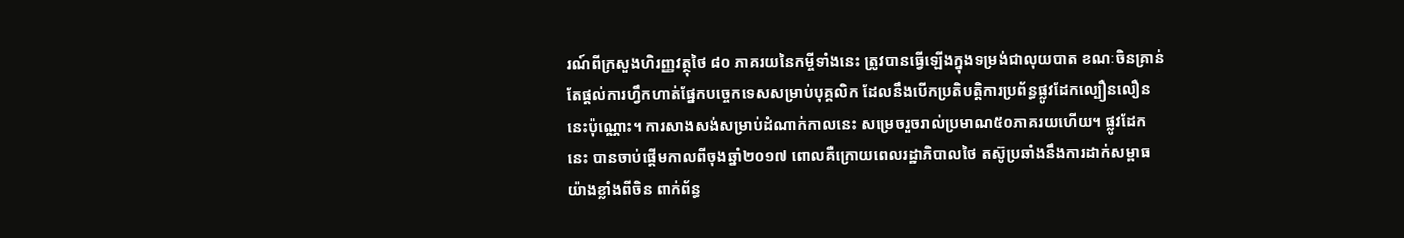រណ៍ពីក្រសួងហិរញ្ញវត្ថុថៃ ៨០ ភាគរយនៃកម្ចីទាំងនេះ ត្រូវបានធ្វើឡើងក្នុងទម្រង់ជាលុយបាត ខណៈចិនគ្រាន់តែផ្តល់ការហ្វឹកហាត់ផ្នែកបច្ចេកទេសសម្រាប់បុគ្គលិក ដែលនឹងបើកប្រតិបត្តិការប្រព័ន្ធផ្លូវដែកល្បឿនលឿននេះប៉ុណ្ណោះ។ ការសាងសង់សម្រាប់ដំណាក់កាលនេះ សម្រេចរួចរាល់ប្រមាណ៥០ភាគរយហើយ។ ផ្លូវដែកនេះ បានចាប់ផ្តើមកាលពីចុងឆ្នាំ២០១៧ ពោលគឺក្រោយពេលរដ្ឋាភិបាលថៃ តស៊ូប្រឆាំងនឹងការដាក់សម្ពាធយ៉ាងខ្លាំងពីចិន ពាក់ព័ន្ធ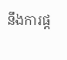នឹងការផ្ត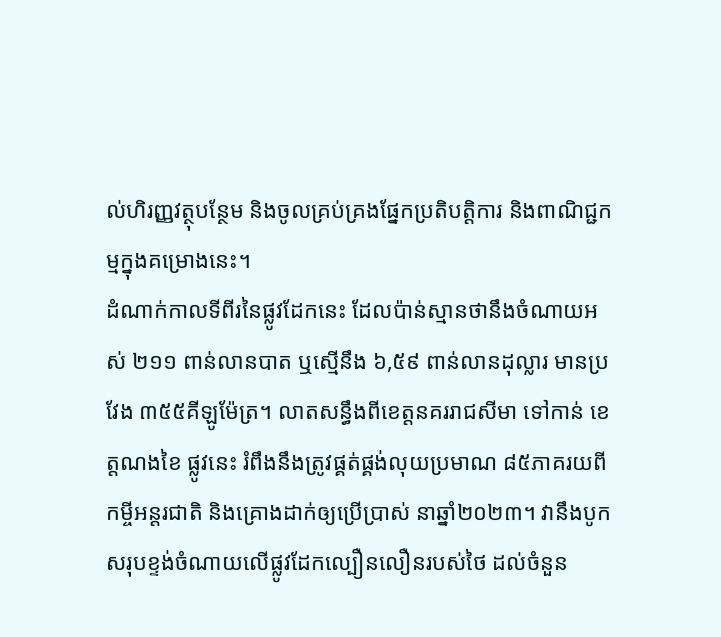ល់ហិរញ្ញវត្ថុបន្ថែម និងចូលគ្រប់គ្រងផ្នែកប្រតិបត្តិការ និងពាណិជ្ជកម្មក្នុងគម្រោងនេះ។
ដំណាក់កាលទីពីរនៃផ្លូវដែកនេះ ដែលប៉ាន់ស្មានថានឹងចំណាយអស់ ២១១ ពាន់លានបាត ឬស្មើនឹង ៦,៥៩ ពាន់លានដុល្លារ មានប្រវែង ៣៥៥គីឡូម៉ែត្រ។ លាតសន្ធឹងពីខេត្តនគររាជសីមា ទៅកាន់ ខេត្តណងខៃ ផ្លូវនេះ រំពឹងនឹងត្រូវផ្គត់ផ្គង់លុយប្រមាណ ៨៥ភាគរយពីកម្ចីអន្តរជាតិ និងគ្រោងដាក់ឲ្យប្រើប្រាស់ នាឆ្នាំ២០២៣។ វានឹងបូកសរុបខ្ទង់ចំណាយលើផ្លូវដែកល្បឿនលឿនរបស់ថៃ ដល់ចំនួន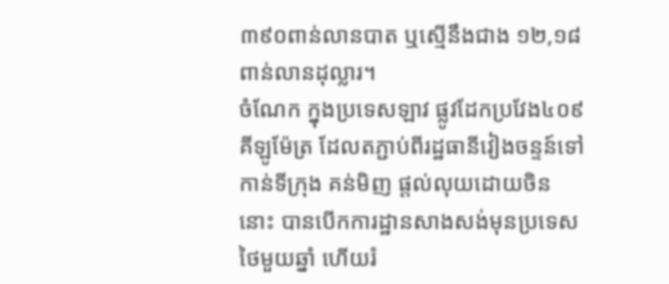៣៩០ពាន់លានបាត ឬស្មើនឹងជាង ១២,១៨ពាន់លានដុល្លារ។
ចំណែក ក្នុងប្រទេសឡាវ ផ្លូវដែកប្រវែង៤០៩គីឡូម៉ែត្រ ដែលតភ្ជាប់ពីរដ្ឋធានីវៀងចន្ទន៍ទៅកាន់ទីក្រុង គន់មិញ ផ្តល់លុយដោយចិននោះ បានបើកការដ្ឋានសាងសង់មុនប្រទេសថៃមួយឆ្នាំ ហើយរំ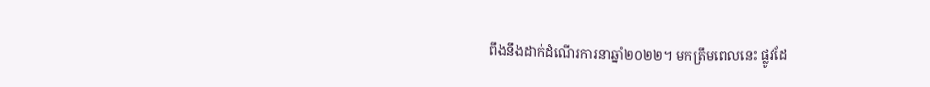ពឹងនឹងដាក់ដំណើរការនាឆ្នាំ២០២២។ មកត្រឹមពេលនេះ ផ្លូវដែ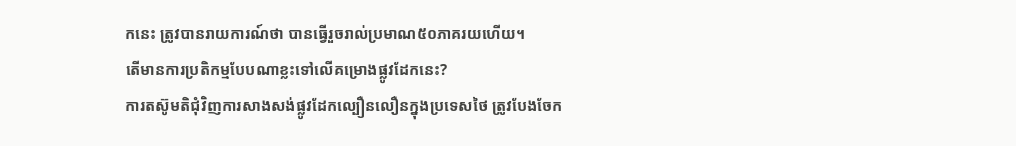កនេះ ត្រូវបានរាយការណ៍ថា បានធ្វើរួចរាល់ប្រមាណ៥០ភាគរយហើយ។
តើមានការប្រតិកម្មបែបណាខ្លះទៅលើគម្រោងផ្លូវដែកនេះ?
ការតស៊ូមតិជុំវិញការសាងសង់ផ្លូវដែកល្បឿនលឿនក្នុងប្រទេសថៃ ត្រូវបែងចែក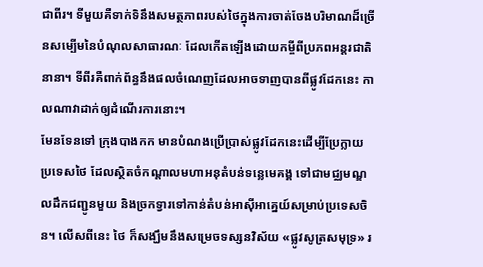ជាពីរ។ ទីមួយគឺទាក់ទិនឹងសមត្ថភាពរបស់ថៃក្នុងការចាត់ចែងបរិមាណដ៏ច្រើនសម្បើមនៃបំណុលសាធារណៈ ដែលកើតឡើងដោយកម្ចីពីប្រភពអន្តរជាតិនានា។ ទីពីរគឺពាក់ព័ន្ធនឹងផលចំណេញដែលអាចទាញបានពីផ្លូវដែកនេះ កាលណាវាដាក់ឲ្យដំណើរការនោះ។
មែនទែនទៅ ក្រុងបាងកក មានបំណងប្រើប្រាស់ផ្លូវដែកនេះដើម្បីប្រែក្លាយប្រទេសថៃ ដែលស្ថិតចំកណ្តាលមហាអនុតំបន់ទន្លេមេគង្គ ទៅជាមជ្ឈមណ្ឌលដឹកជញ្ជូនមួយ និងច្រកទ្វារទៅកាន់តំបន់អាស៊ីអាគ្នេយ៍សម្រាប់ប្រទេសចិន។ លើសពីនេះ ថៃ ក៏សង្ឃឹមនឹងសម្រេចទស្សនវិស័យ «ផ្លូវសូត្រសមុទ្រ» រ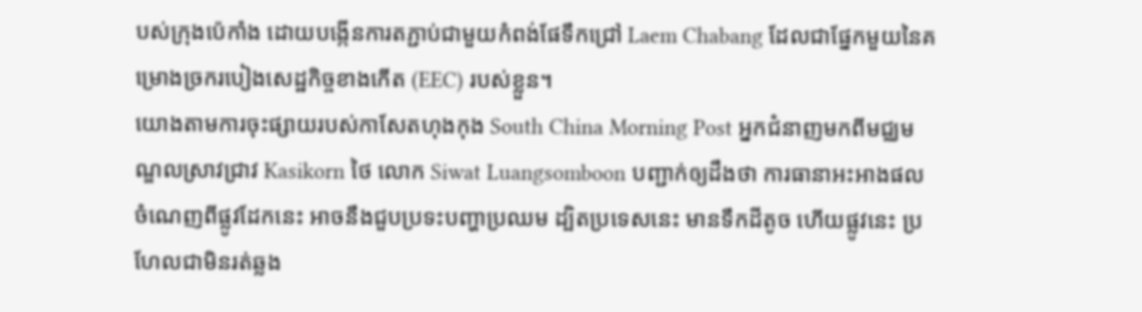បស់ក្រុងប៉េកាំង ដោយបង្កើនការតភ្ជាប់ជាមួយកំពង់ផែទឹកជ្រៅ Laem Chabang ដែលជាផ្នែកមួយនៃគម្រោងច្រករបៀងសេដ្ឋកិច្ចខាងកើត (EEC) របស់ខ្លួន។
យោងតាមការចុះផ្សាយរបស់កាសែតហុងកុង South China Morning Post អ្នកជំនាញមកពីមជ្ឈមណ្ឌលស្រាវជ្រាវ Kasikorn ថៃ លោក Siwat Luangsomboon បញ្ជាក់ឲ្យដឹងថា ការធានាអះអាងផលចំណេញពីផ្លូវដែកនេះ អាចនឹងជួបប្រទះបញ្ហាប្រឈម ដ្បិតប្រទេសនេះ មានទឹកដីតូច ហើយផ្លូវនេះ ប្រហែលជាមិនរត់ឆ្លង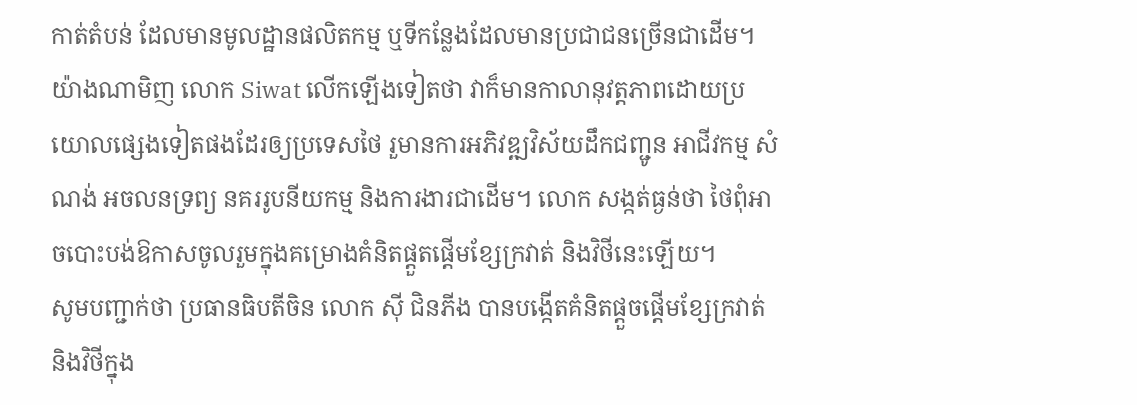កាត់តំបន់ ដែលមានមូលដ្ឋានផលិតកម្ម ឬទីកន្លែងដែលមានប្រជាជនច្រើនជាដើម។
យ៉ាងណាមិញ លោក Siwat លើកឡើងទៀតថា វាក៏មានកាលានុវត្តភាពដោយប្រយោលផ្សេងទៀតផងដែរឲ្យប្រទេសថៃ រួមានការអភិវឌ្ឍវិស័យដឹកជញ្ជូន អាជីវកម្ម សំណង់ អចលនទ្រព្យ នគររូបនីយកម្ម និងការងារជាដើម។ លោក សង្កត់ធ្ងន់ថា ថៃពុំអាចបោះបង់ឱកាសចូលរួមក្នុងគម្រោងគំនិតផ្តួតផ្តើមខ្សែក្រវាត់ និងវិថីនេះឡើយ។
សូមបញ្ជាក់ថា ប្រធានធិបតីចិន លោក ស៊ី ជិនភីង បានបង្កើតគំនិតផ្តួចផ្តើមខ្សែក្រវាត់ និងវិថីក្នុង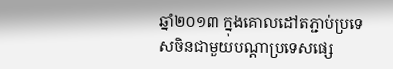ឆ្នាំ២០១៣ ក្នុងគោលដៅតភ្ជាប់ប្រទេសចិនជាមួយបណ្តាប្រទេសផ្សេ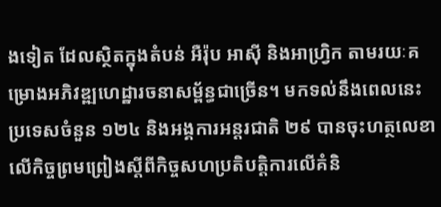ងទៀត ដែលស្ថិតក្នុងតំបន់ អឺរ៉ុប អាស៊ី និងអាហ្វ្រិក តាមរយៈគម្រោងអភិវឌ្ឍហេដ្ឋារចនាសម្ព័ន្ធជាច្រើន។ មកទល់នឹងពេលនេះ ប្រទេសចំនួន ១២៤ និងអង្គការអន្តរជាតិ ២៩ បានចុះហត្ថលេខាលើកិច្ចព្រមព្រៀងស្តីពីកិច្ចសហប្រតិបត្តិការលើគំនិ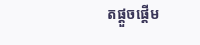តផ្តួចផ្តើម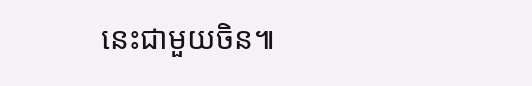នេះជាមួយចិន៕